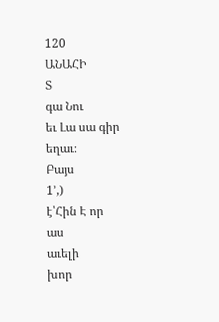120
ԱՆԱՀԻ
Տ
գա Նու
եւ Լա սա գիր
եղաւ։
Բայս
1՚,)
է՝Հին Է որ
աս
աւելի
խոր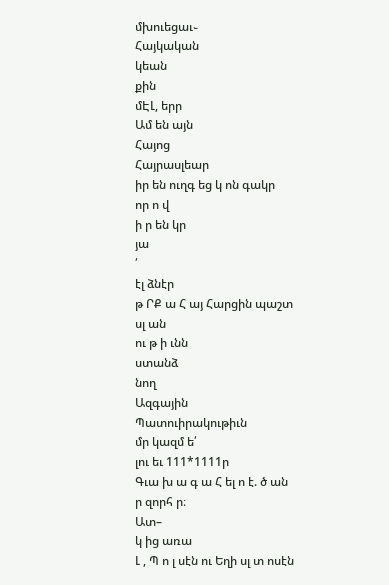մխուեցաւ֊
Հայկական
կեան
քին
մԷԼ, երր
Ամ են այն
Հայոց
Հայրասլեար
իր են ուղգ եց կ ոն գակր
որ ո վ
ի ր են կր
յա
՛
էլ ձնէր
թ ՐՔ ա Հ այ Հարցին պաշտ
սլ ան
ու թ ի ւնն
ստանձ
նող
Ազգային
Պատուիրակութիւն
մր կազմ ե՛
լու եւ 111*1111ր
Գւա խ ա գ ա Հ ել ո է. ծ ան
ր զորհ ր։
Ատ–
կ ից առա
Լ , Պ ո լ սէն ու Եղի սլ տ ոսէն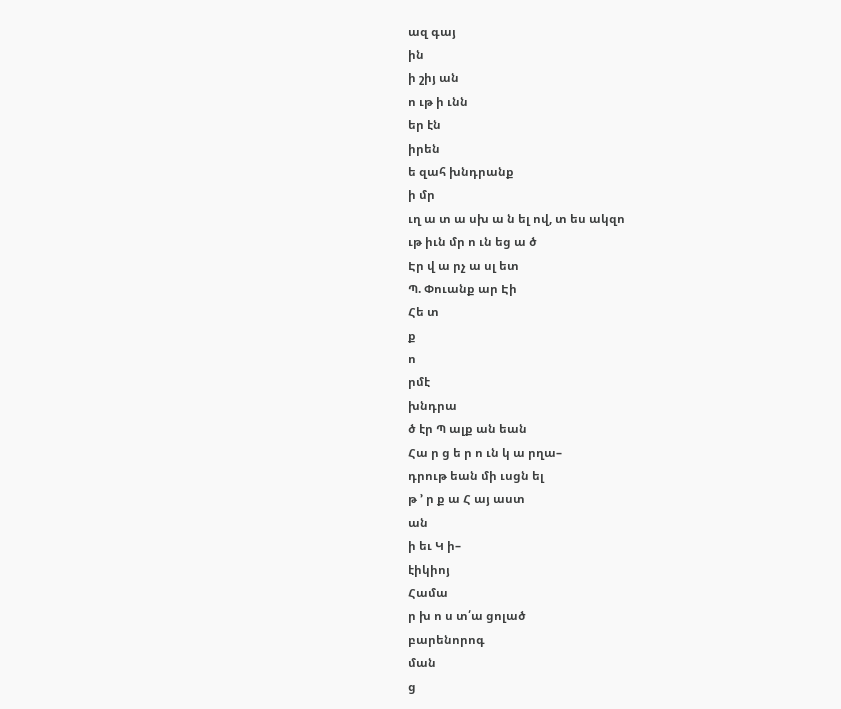ազ գայ
ին
ի շիյ ան
ո ւթ ի ւնն
եր էն
իրեն
ե զահ խնդրանք
ի մր
ւղ ա տ ա սխ ա ն ել ով, տ ես ակզո
ւթ իւն մր ո ւն եց ա ծ
Էր վ ա րչ ա սլ ետ
Պ. Փուանք ար Էի
Հե տ
ք
ո
րմէ
խնդրա
ծ էր Պ ալք ան եան
Հա ր ց ե ր ո ւն կ ա րղա–
դրութ եան մի ւսցն ել
թ ՚ ր ք ա Հ այ աստ
ան
ի եւ Կ ի–
էիկիոյ
Համա
ր խ ո ս տ՛ա ցոլած
բարենորոգ
ման
ց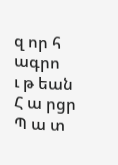զ որ հ ագրո
ւ թ եան
Հ ա րցր
Պ ա տ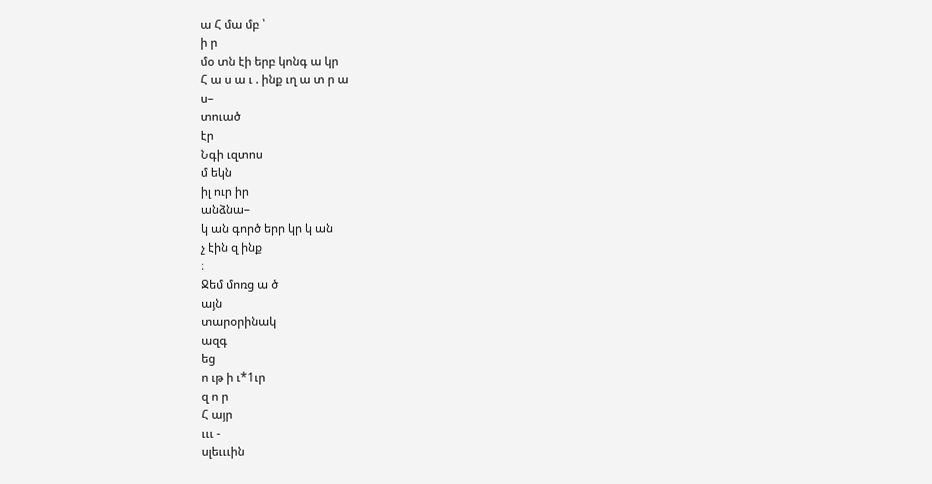ա Հ մա մբ ՝
ի ր
մօ տն էի երբ կոնգ ա կր
Հ ա ս ա ւ . ինք ւղ ա տ ր ա
ս–
տուած
էր
Նգի ւզտոս
մ եկն
իլ ուր իր
անձնա–
կ ան գործ երր կր կ ան
չ էին զ ինք
։
Ջեմ մոռց ա ծ
այն
տարօրինակ
ազգ
եց
ո ւթ ի ւ*1ւր
զ ո ր
Հ այր
ւււ -
սլեւււին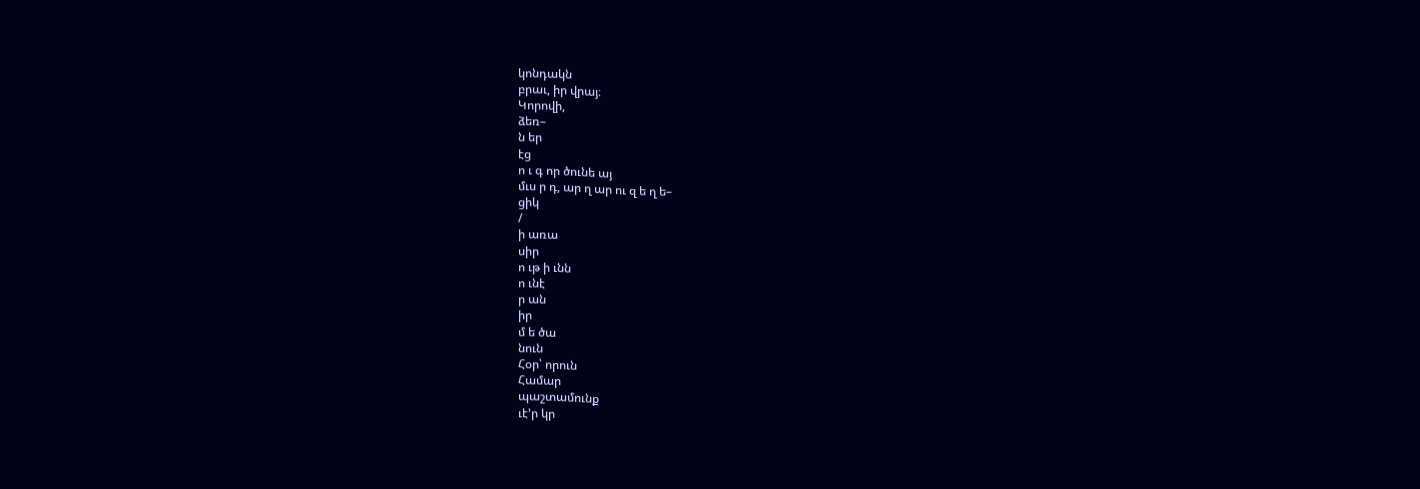կոնդակն
բրաւ, իր վրայ։
Կորովի,
ձեռ–
ն եր
էց
ո ւ գ որ ծունե այ
մւս ր դ, ար ղ ար ու զ ե ղ ե–
ցիկ
/
ի առա
սիր
ո ւթ ի ւնն
ո ւնէ
ր ան
իր
մ ե ծա
նուն
Հօր՝ որուն
Համար
պաշտամունք
ւէ՚ր կր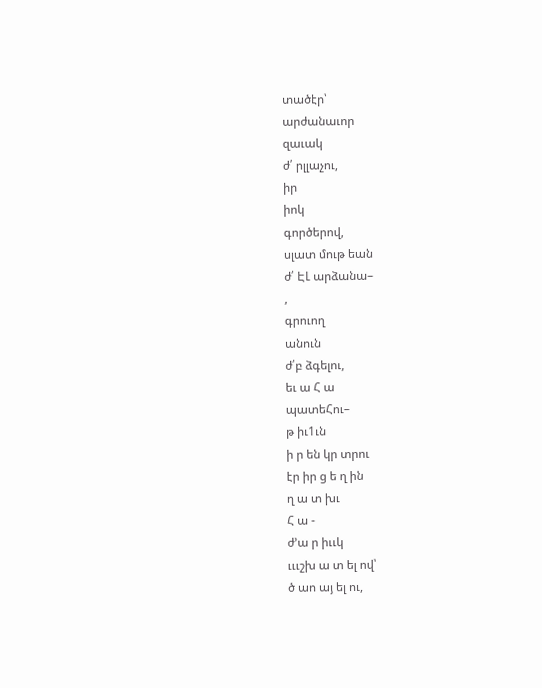տածէր՝
արժանաւոր
զաւակ
ժ՛ րլլաչու,
իր
իոկ
գործերով,
սլատ մութ եան
ժ՛ ԷԼ արձանա–
,
գրուող
անուն
ժ՛բ ձգելու,
եւ ա Հ ա
պատեՀու–
թ իւ1ւն
ի ր են կր տրու
էր իր ց ե ղ ին
ղ ա տ խւ
Հ ա -
ժ՚ա ր իււկ
ւււշխ ա տ ել ով՝
ծ աո այ ել ու,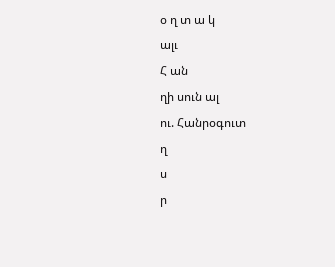օ ղ տ ա կ
ալւ
Հ ան
ղի սուն ալ
ու. Հանրօգուտ
ղ
ս
ր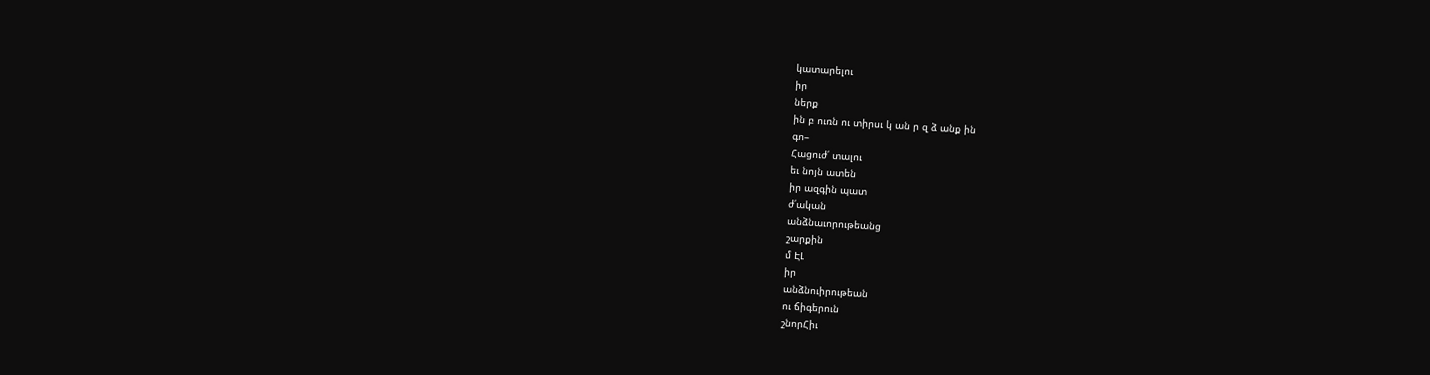կատարելու
իր
ներք
ին բ ուռն ու տիրսւ կ ան ր զ ձ անք ին
գո–
Հացուժ՛ տալու
եւ նոյն ատեն
իր ազգին պատ
ժ՛ական
անձնաւորութեանց
շարքին
մ ԷԼ
իր
անձնուիրութեան
ու ճիգերուն
շնորՀիւ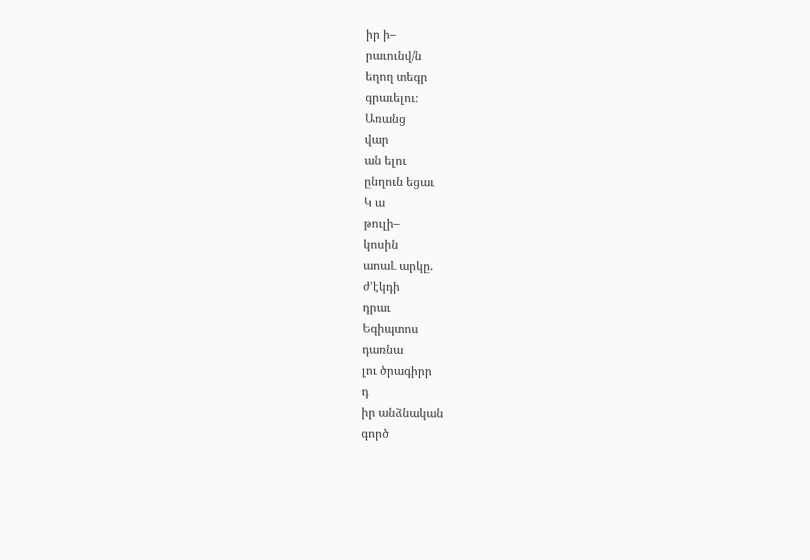իր ի–
րաւունվ/ն
եղող տեգր
գրաւելու։
Առանց
վար
ան ելու
ընղուն եցաւ
Կ ա
թուլի–
կոսին
աոաԼ արկը.
ժ՚էկդի
դրաւ
Եգիպտոս
դառնա
լու ծրագիրր
դ
իր անձնական
գործ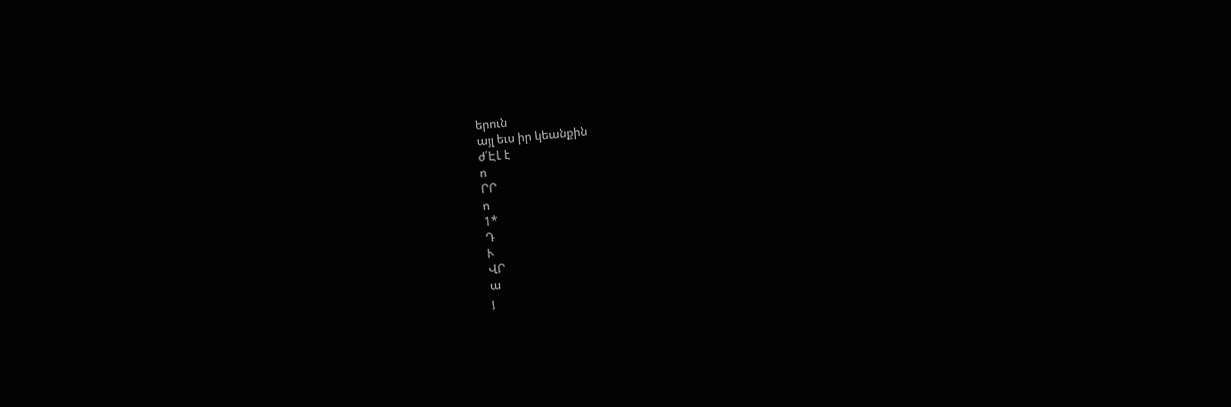երուն
այլ եւս իր կեանքին
ժ՛ԷԼ է
ո
ՐՐ
ո
1*
Դ
Ւ
ՎՐ
ա
յ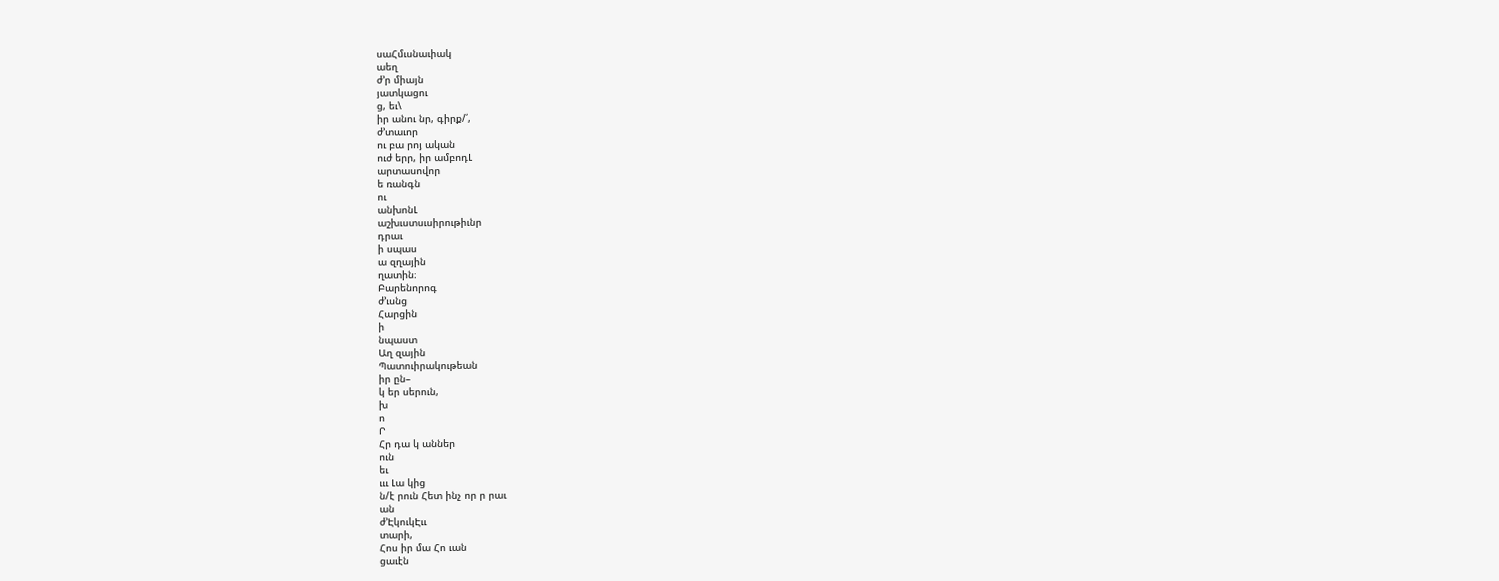սաՀմւսնաւիակ
աեղ
ժ՚ր միայն
յատկացու
ց, եւ\
իր անու նր, գիրք/՛,
ժ՚տաւոր
ու բա րոյ ական
ուժ երր, իր ամբոդԼ
արտասովոր
ե ռանգն
ու
անխոնԼ
աշխւստսւսիրութիւնր
դրաւ
ի սպաս
ա զղային
ղատին։
Բարենորոգ
ժ՚ւսնց
Հարցին
ի
նպաստ
Աղ զային
Պատուիրակութեան
իր ըն–
կ եր սերուն,
խ
ո
Ր
Հր դա կ աններ
ուն
եւ
ւււ Լա կից
ն/է րուն Հետ ինչ որ ր րաւ
ան
ժ՚ԷկուկԷււ
տարի,
Հոս իր մա Հո ւան
ցաւէն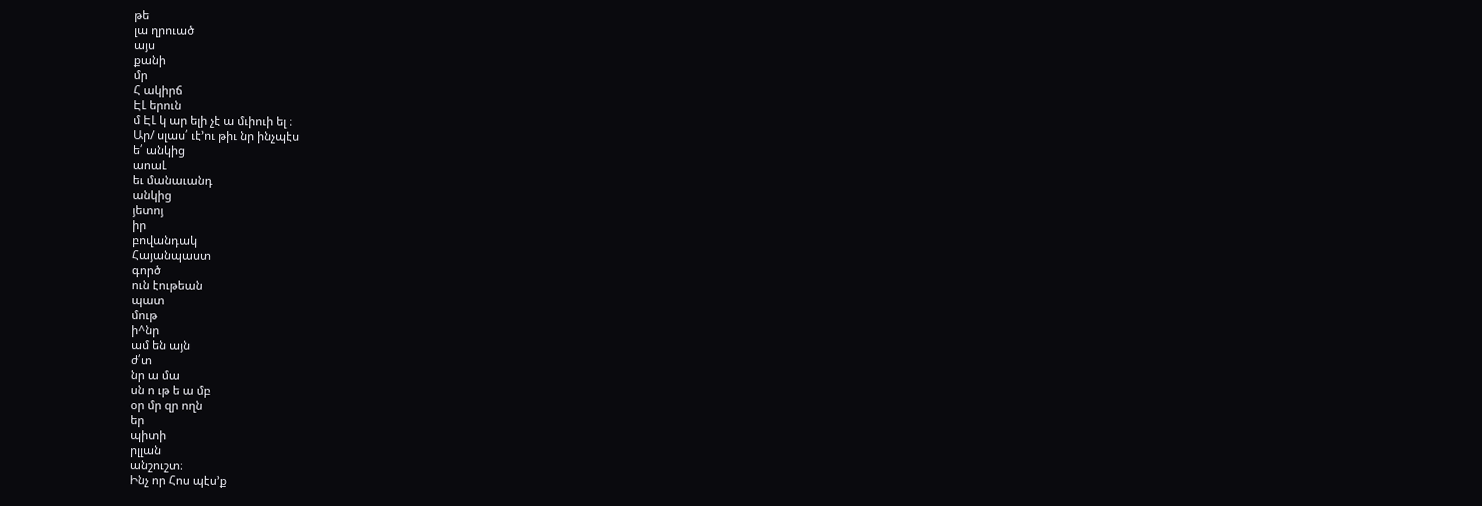թե
լա ղրուած
այս
քանի
մր
Հ ակիրճ
ԷԼ երուն
մ ԷԼ կ ար ելի չէ ա մւիուի ել ։
Ար/ սլաս՛ ւէ՚ու թիւ նր ինչպէս
ե՛ անկից
աոաԼ
եւ մանաւանդ
անկից
յետոյ
իր
բովանդակ
Հայանպաստ
գործ
ուն էութեան
պատ
մութ
ի^նր
ամ են այն
ժ՛տ
նր ա մա
սն ո ւթ ե ա մբ
օր մր զր ողն
եր
պիտի
րլլան
անշուշտ։
Ինչ որ Հոս պէս՚ք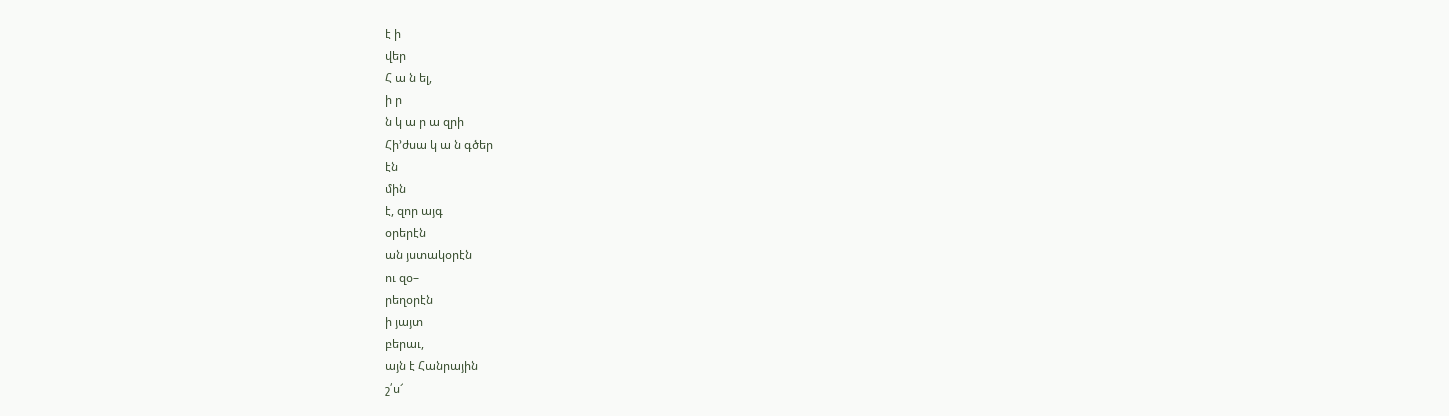է ի
վեր
Հ ա ն ել,
ի ր
ն կ ա ր ա զրի
Հի՚ժսա կ ա ն գծեր
էն
մին
է, զոր այգ
օրերէն
ան յստակօրէն
ու զօ–
րեղօրէն
ի յայտ
բերաւ,
այն է Հանրային
շ՛ս՜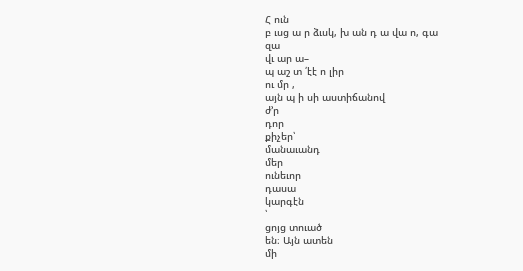Հ ուն
բ ւսց ա ր ձւսկ, խ ան դ ա վա ո, գա
զա
վւ ար ա–
պ աշ տ ՛էէ ո լիր
ու մր ,
այն պ ի սի աստիճանով
ժ՚ր
դոր
քիչեր՝
մանաւանդ
մեր
ունեւոր
դասա
կարգէն
՝
ցոյց տուած
են։ Այն ատեն
մի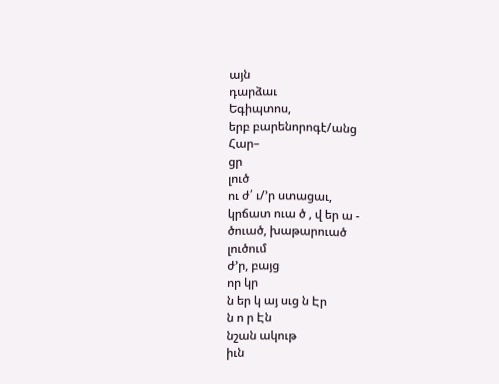այն
դարձաւ
Եգիպտոս,
երբ բարենորոգէ/անց
Հար–
ցր
լուծ
ու ժ՛ ւ/՚ր ստացաւ,
կրճատ ուա ծ , վ եր ա -
ծուած, խաթարուած
լուծում
ժ՚ր, բայց
որ կր
ն եր կ այ սւց ն Էր
ն ո ր Էն
նշան ակութ
իւն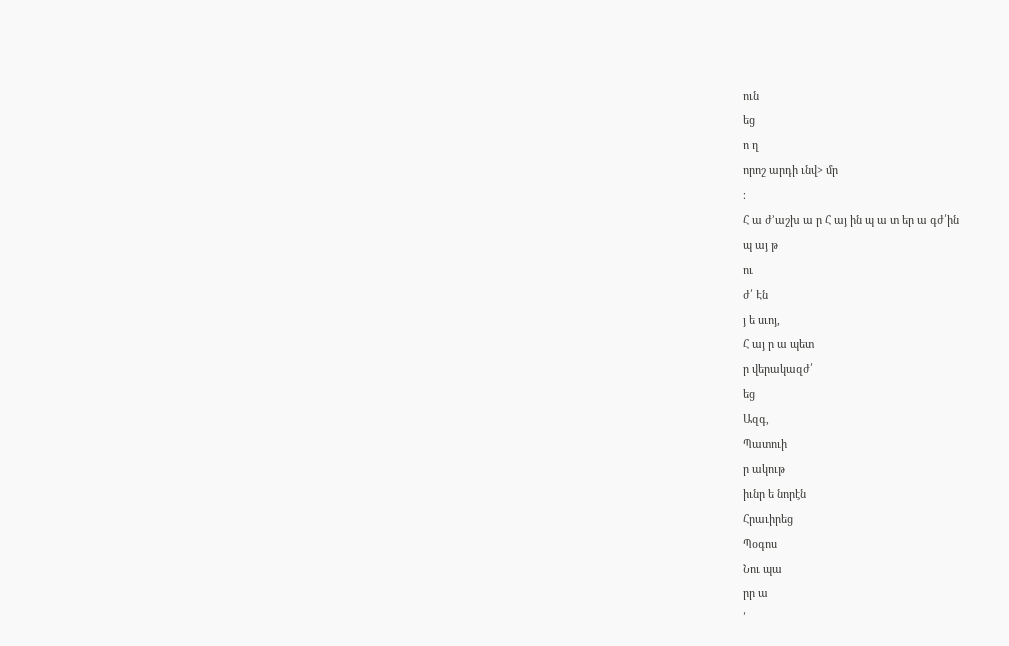ուն
եց
ո ղ
որոշ արդի ւնվ> մր
։
Հ ա ժ՚աշխ ա ր Հ այ ին պ ա տ եր ա գժ՛ին
պ այ թ
ու
ժ՛ Էն
յ ե սւոյ,
Հ այ ր ա պետ
ր վերակազժ՛
եց
Ազգ,
Պատուի
ր ակութ
իւնր ե նորէն
Հրաւիրեց
Պօգոս
Նու պա
րր ա
՛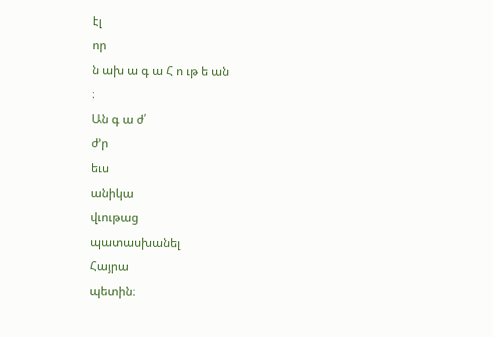էլ
որ
ն ախ ա գ ա Հ ո ւթ ե ան
։
Ան գ ա ժ՛
ժ՚ր
եւս
անիկա
վւութաց
պատասխանել
Հայրա
պետին։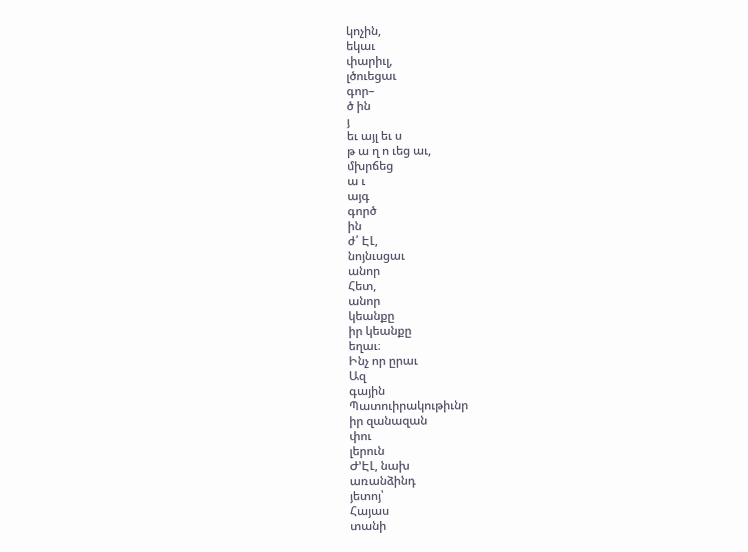կոչին,
եկաւ
փարիւլ,
լծուեցաւ
գոր–
ծ ին
յ
եւ այլ եւ ս
թ ա ղ ո ւեց աւ,
մխրճեց
ա ւ
այգ
գործ
ին
ժ՛ ԷԼ,
նոյնւսցաւ
անոր
Հետ,
անոր
կեանքը
իր կեանքը
եղաւ։
Ինչ որ ըրաւ
Ազ
գային
Պատուիրակութիւնր
իր զանազան
փու
լերուն
Ժ՚ԷԼ, նախ
առանձինդ
յետոյ՝
Հայաս
տանի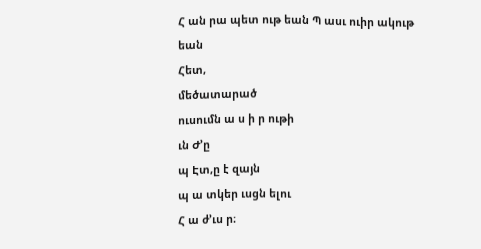Հ ան րա պետ ութ եան Պ ասւ ուիր ակութ
եան
Հետ,
մեծատարած
ուսումն ա ս ի ր ութի
ւն Ժ՚ը
պ Էտ,ը է զայն
պ ա տկեր ւսցն ելու
Հ ա ժ՚ւս ր։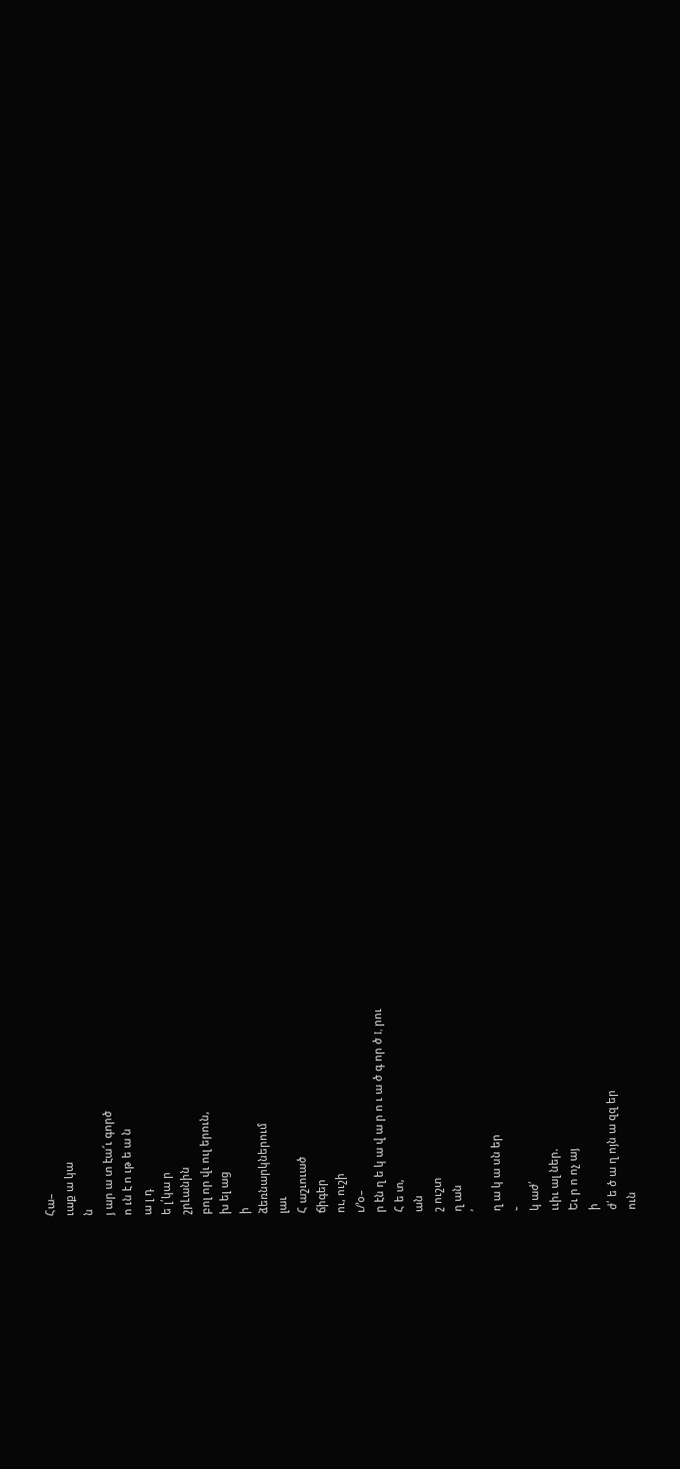Հա–
ւաք ա կա
ն
յ ար ա տ էա՜ւ գործ
ո ւն է ո ւթ ե ա ն
ա լ դ
ե լ՛կա ր
շրԼանին
բոլ որ վւ ուլ երուն,
խ ել աց
ի
ձեռնարկներում
լաւ
Հ աշւուած
ճիգեր
ու, ուշի
ւ/՚օ–
ր էն ղ ե կ ա վ ա ր ո ւ ա ծ գ որ ծ I, րու
Հ ե տ,
ան
շ ուշտ
ղ ան
՛
ղ ա կ ա սն եր
֊
կ աժ՛
ււիւ ալ ներ.
Եւ ր ո ոչ այ
ի
ժ՛ ե ծ ա ղ ոյն ա զզ եր
ուն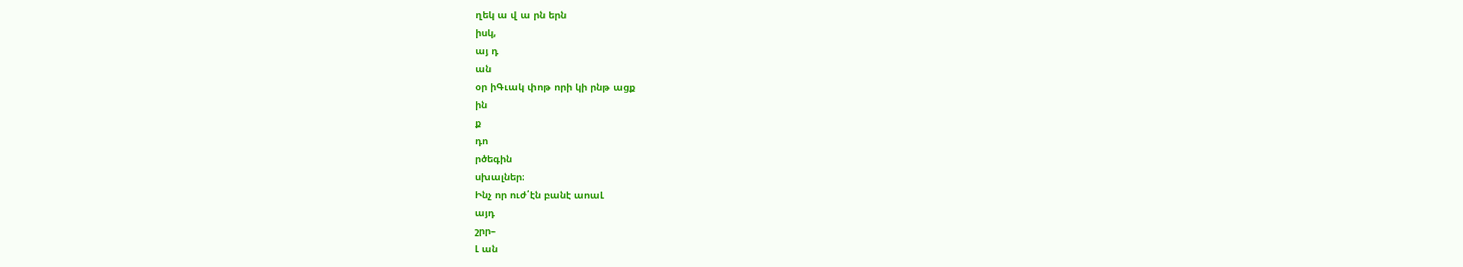ղեկ ա վ ա րն երն
իսկ,
այ դ
ան
օր իԳւակ փոթ որի կի րնթ ացք
ին
ք
դո
րծեգին
սխալներ։
Ինչ որ ուժ՛էն բանէ աոաԼ
այդ
շրր–
Լ ան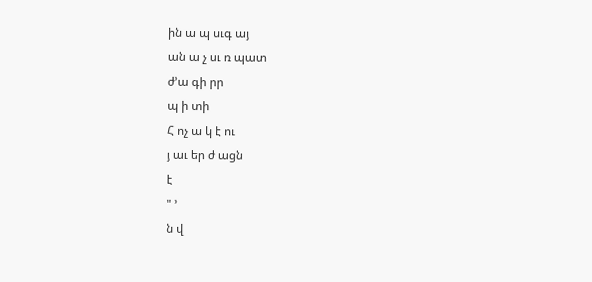ին ա պ սւգ այ
ան ա չ սւ ռ պատ
ժ՚ա գի րր
պ ի տի
Հ ոչ ա կ է ու
յ աւ եր ժ ացն
է
" ՚
ն վ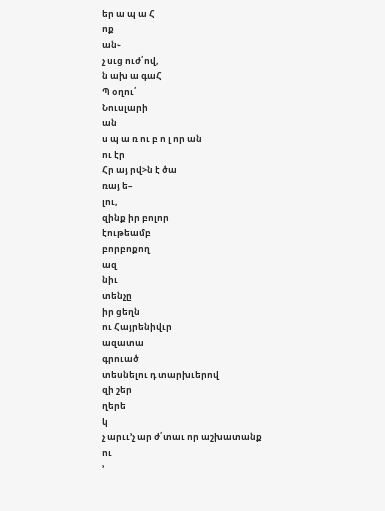եր ա պ ա Հ
ոք
ան֊
չ սւց ուժ՛ով,
ն ախ ա գաՀ
Պ օղու՛
Նուսլարի
ան
ս պ ա ռ ու բ ո լ որ ան
ու էր
Հր այ րվ>ն է ծա
ռայ ե–
լու,
զինք իր բոլոր
էութեամբ
բորբոքող
ազ
նիւ
տենչը
իր ցեղն
ու Հայրենիվւր
ազատա
գրուած
տեսնելու դ տարխւերով
զի շեր
ղերե
կ
չ արււ՚չ ար ժ՛տաւ որ աշխատանք
ու
՚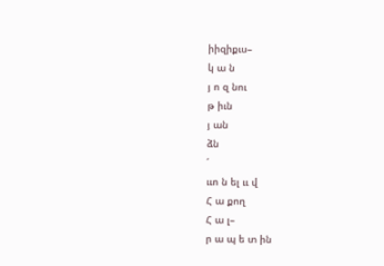իիզիքւս–
կ ա ն
յ ո զ նու
թ իւն
յ ան
ձն
՛
ււո ն ել ււ վ
Հ ա քող
Հ ա լ–
ր ա պ ե տ ին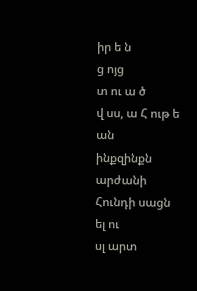իր ե ն
ց ոյց
տ ու ա ծ
վ սս, ա Հ ութ ե
ան
ինքզինքն
արժանի
Հունդի սացն
ել ու
սլ արտ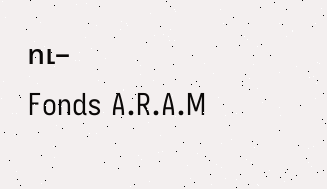ու–
Fonds A.R.A.M